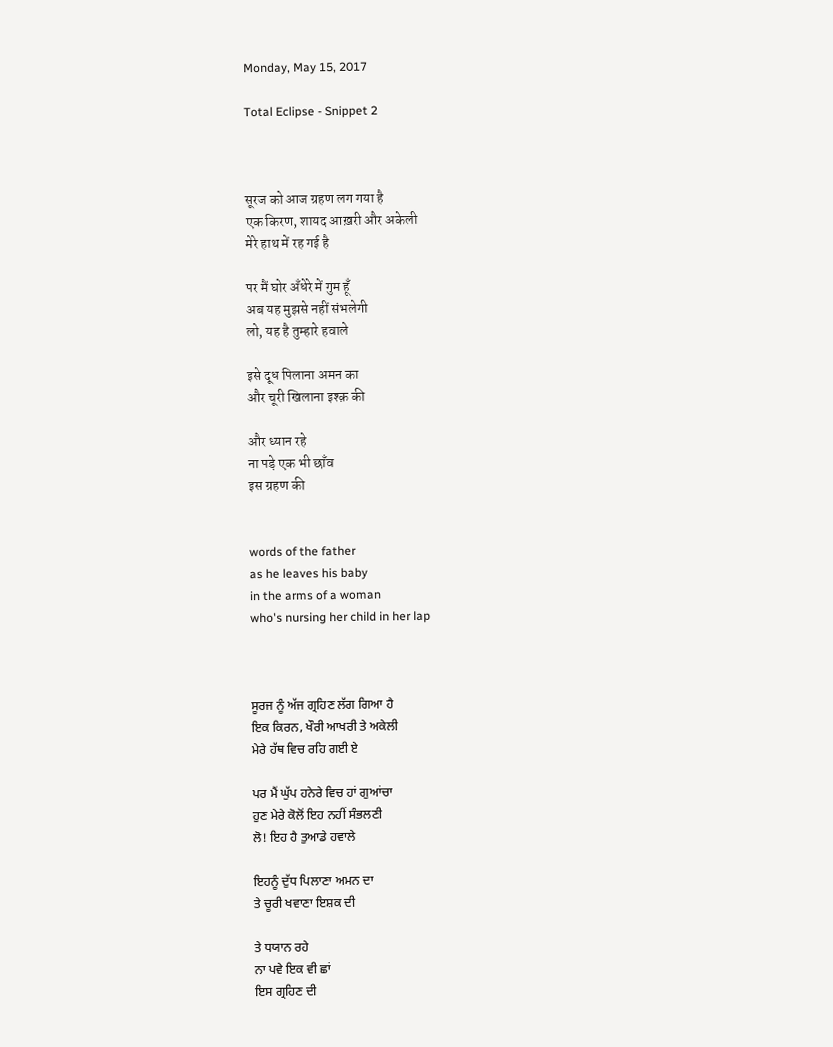Monday, May 15, 2017

Total Eclipse - Snippet 2



सूरज को आज ग्रहण लग गया है
एक किरण, शायद आख़री और अकेली
मेरे हाथ में रह गई है

पर मैं घोर अँधेरे में गुम हूँ
अब यह मुझसे नहीं संभलेगी
लो, यह है तुम्हारे हवाले

इसे दूध पिलाना अमन का
और चूरी खिलाना इश्क़ की

और ध्यान रहे
ना पड़े एक भी छाँव
इस ग्रहण की


words of the father
as he leaves his baby
in the arms of a woman
who's nursing her child in her lap



ਸੂਰਜ ਨੂੰ ਅੱਜ ਗ੍ਰਹਿਣ ਲੱਗ ਗਿਆ ਹੈ
ਇਕ ਕਿਰਨ, ਖੌਰੀ ਆਖਰੀ ਤੇ ਅਕੇਲੀ
ਮੇਰੇ ਹੱਥ ਵਿਚ ਰਹਿ ਗਈ ਏ

ਪਰ ਮੈਂ ਘੁੱਪ ਹਨੇਰੇ ਵਿਚ ਹਾਂ ਗੁਆਂਚਾ
ਹੁਣ ਮੇਰੇ ਕੋਲੋਂ ਇਹ ਨਹੀਂ ਸੰਭਲਣੀ
ਲੋ! ਇਹ ਹੈ ਤੁਆਡੇ ਹਵਾਲੇ

ਇਹਨੂੰ ਦੁੱਧ ਪਿਲਾਣਾ ਅਮਨ ਦਾ
ਤੇ ਚੂਰੀ ਖਵਾਣਾ ਇਸ਼ਕ ਦੀ

ਤੇ ਧਯਾਨ ਰਹੇ
ਨਾ ਪਵੇ ਇਕ ਵੀ ਛਾਂ
ਇਸ ਗ੍ਰਹਿਣ ਦੀ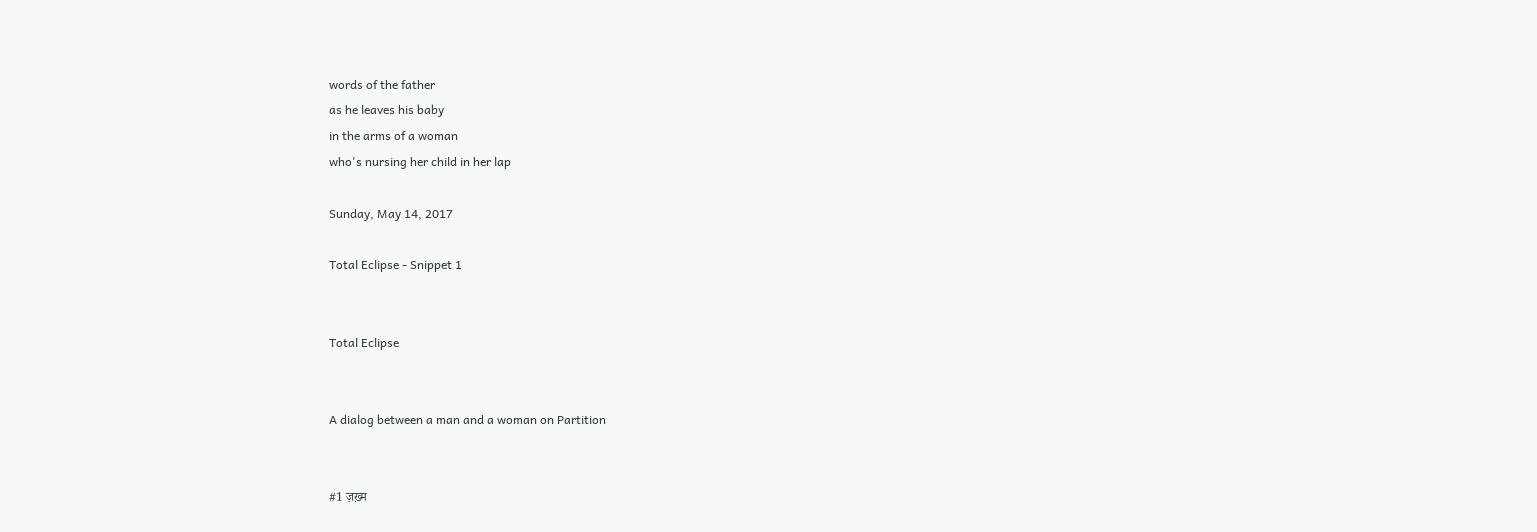words of the father
as he leaves his baby
in the arms of a woman
who's nursing her child in her lap

Sunday, May 14, 2017

Total Eclipse - Snippet 1


Total Eclipse


A dialog between a man and a woman on Partition


#1 ज़ख़्म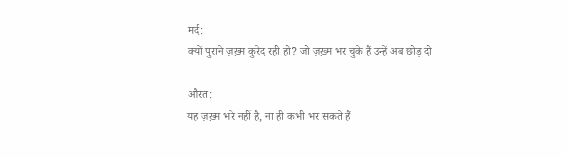मर्द:
क्यों पुराने ज़ख़्म कुरेद रही हो? जो ज़ख़्म भर चुके हैं उन्हें अब छोड़ दो

औरत:
यह ज़ख़्म भरे नहीं है, ना ही कभी भर सकते हैं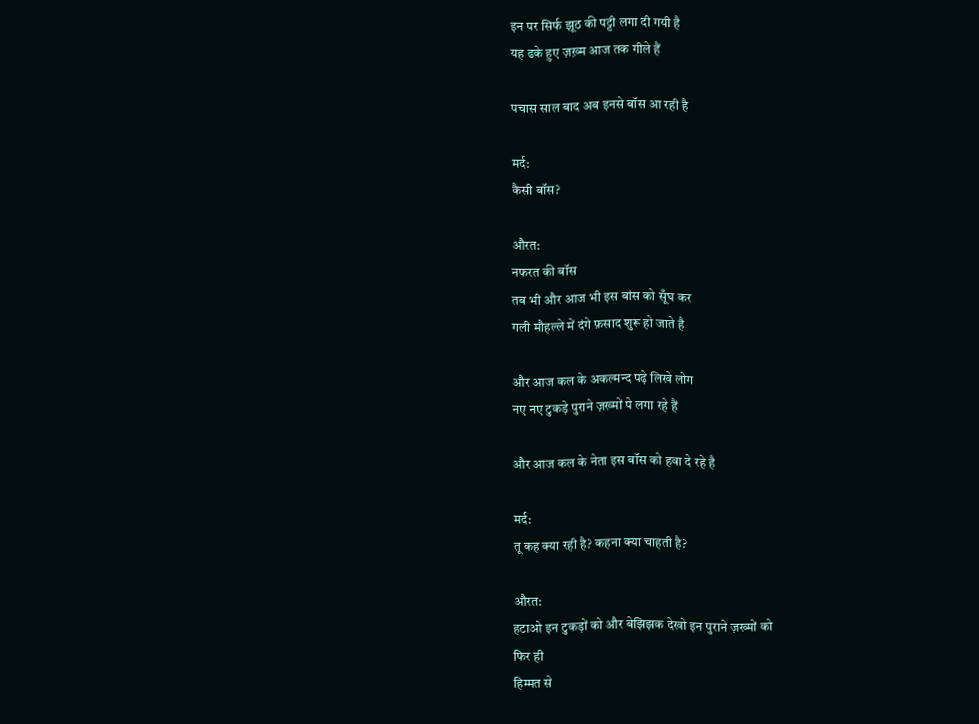इन पर सिर्फ झूठ की पट्टी लगा दी गयी है
यह ढके हुए ज़ख़्म आज तक गीले हैं

पचास साल बाद अब इनसे बॉस आ रही है

मर्द:
कैसी बॉस?

औरत:
नफरत की बॉस
तब भी और आज भी इस बांस को सूँघ कर
गली मौहल्ले में दंगे फ़साद शुरू हो जाते है

और आज कल के अकल्मन्द पढ़े लिखे लोग
नए नए टुकड़े पुराने ज़ख्मों पे लगा रहे हैं

और आज कल के नेता इस बॉस को हवा दे रहे है

मर्द:
तू कह क्या रही है? कहना क्या चाहती है?

औरत:
हटाओ इन टुकड़ों को और बेझिझक देखो इन पुराने ज़ख्मों को
फिर ही
हिम्मत से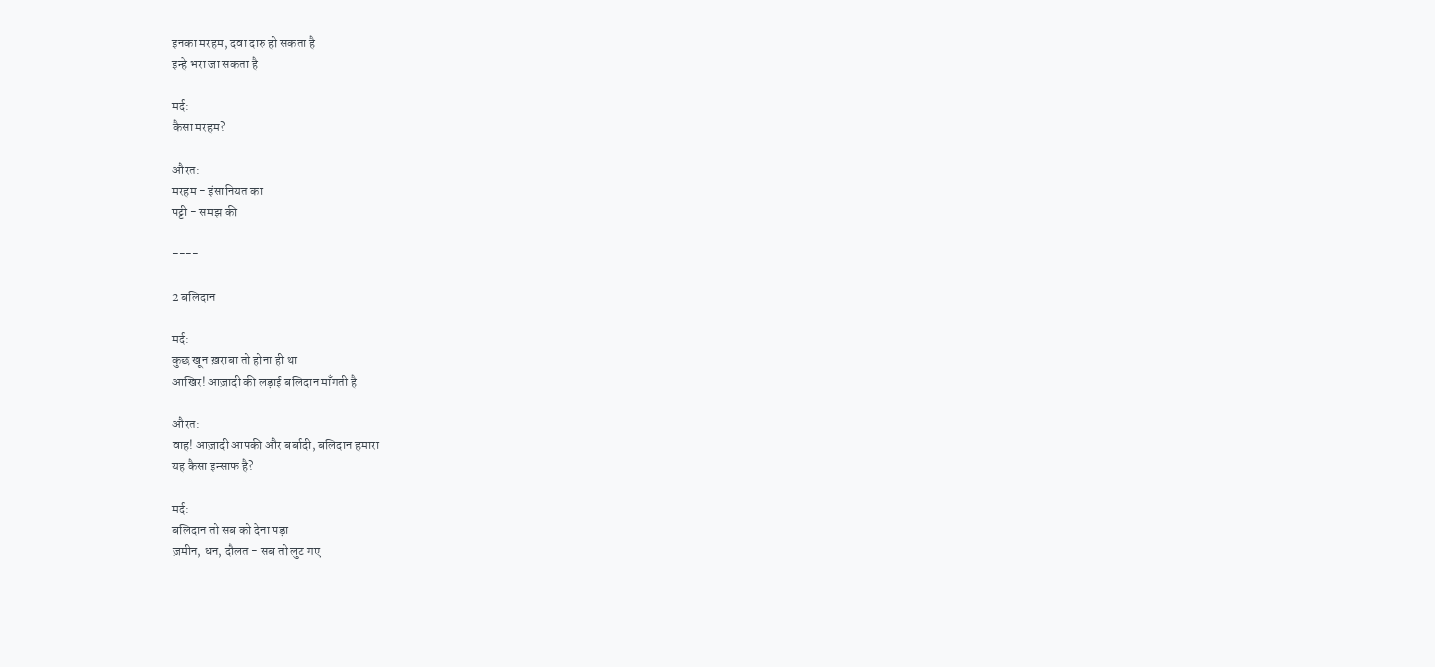इनका मरहम, दवा दारु हो सकता है
इन्हे भरा जा सकता है

मर्द:
कैसा मरहम?

औरत:
मरहम - इंसानियत का
पट्टी - समझ की

----

2 बलिदान

मर्द:
कुछ खून ख़राबा तो होना ही था
आखिर! आज़ादी की लड़ाई बलिदान माँगती है

औरत:
वाह! आज़ादी आपकी और बर्बादी, बलिदान हमारा
यह कैसा इन्साफ है?

मर्द:
बलिदान तो सब को देना पड़ा
ज़मीन, धन, दौलत - सब तो लुट गए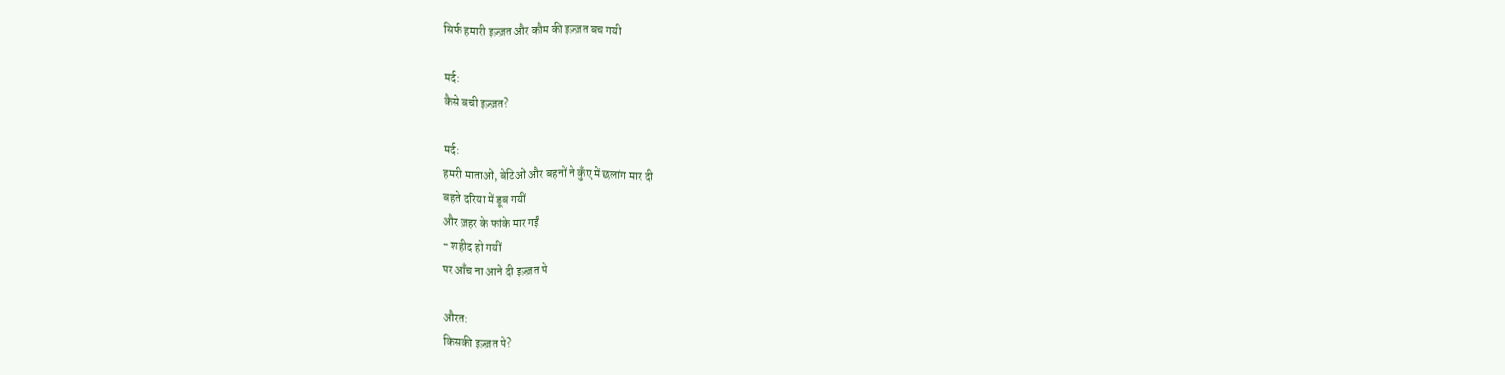सिर्फ हमारी इज़्ज़त और कौम की इज़्ज़त बच गयी

मर्द:
कैसे बची इज़्ज़त?

मर्द:
हमरी माताओं, बेटिओं और बहनों ने कुँए में छलांग मार दी
बहते दरिया में डूब गयीं
और ज़हर के फांके मार गईं
- शहीद हो गयीं
पर आँच ना आने दी इज़्ज़त पे

औरत:
किसकी इज़्ज़त पे?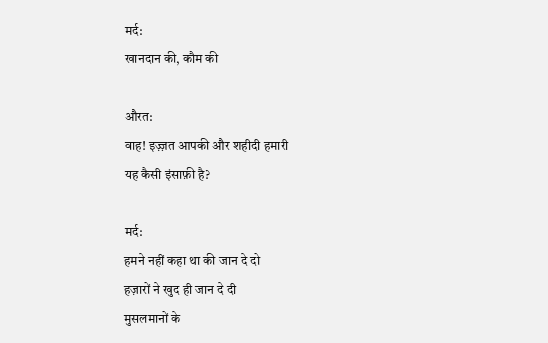मर्द:
खानदान की, कौम की

औरत:
वाह! इज़्ज़त आपकी और शहीदी हमारी
यह कैसी इंसाफ़ी है?

मर्द:
हमने नहीं कहा था की जान दे दो
हज़ारों ने खुद ही जान दे दी
मुसलमानों के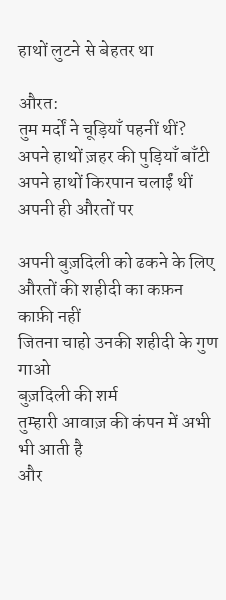हाथों लुटने से बेहतर था

औरत:
तुम मर्दों ने चूड़ियाँ पहनीं थीं?
अपने हाथों ज़हर की पुड़ियाँ बाँटी
अपने हाथों किरपान चलाईं थीं
अपनी ही औरतों पर

अपनी बुज़दिली को ढकने के लिए
औरतों की शहीदी का कफ़न काफ़ी नहीं
जितना चाहो उनकी शहीदी के गुण गाओ
बुज़दिली की शर्म
तुम्हारी आवाज़ की कंपन में अभी भी आती है
और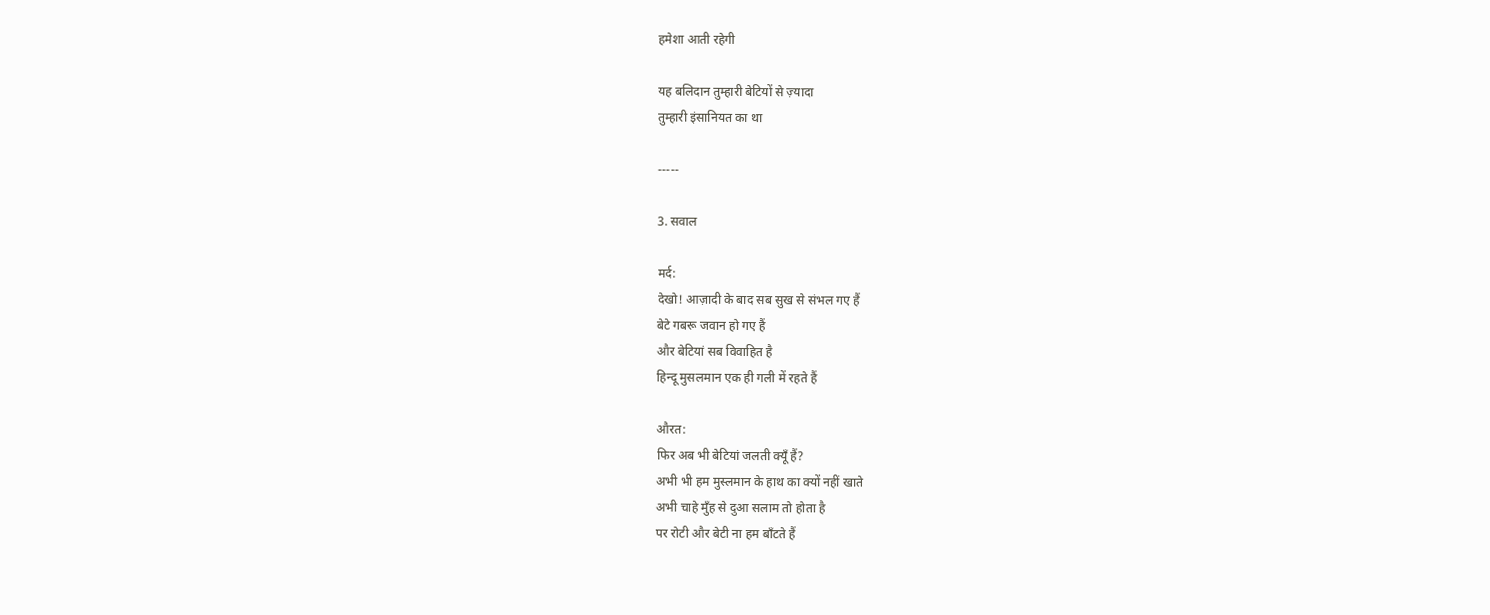हमेशा आती रहेगी

यह बलिदान तुम्हारी बेटियों से ज़्यादा
तुम्हारी इंसानियत का था

-----

3. सवाल

मर्द:
देखो! आज़ादी के बाद सब सुख से संभल गए हैं
बेटे गबरू जवान हो गए हैं
और बेटियां सब विवाहित है
हिन्दू मुसलमान एक ही गली में रहते हैं

औरत:
फिर अब भी बेटियां जलती क्यूँ हैं?
अभी भी हम मुस्लमान के हाथ का क्यों नहीं खाते
अभी चाहे मुँह से दुआ सलाम तो होता है
पर रोटी और बेटी ना हम बाँटते हैं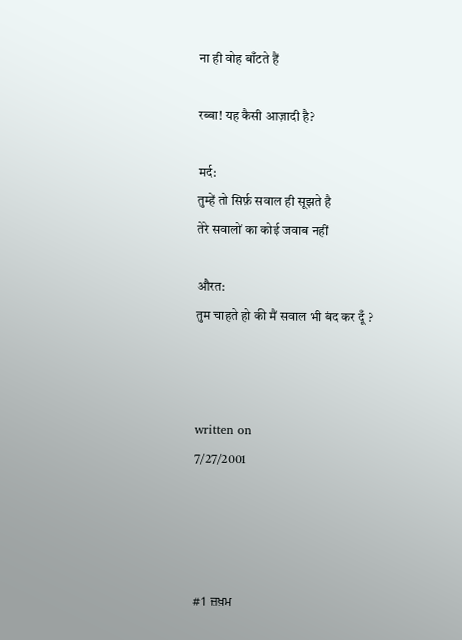ना ही वोह बाँटते हैं

रब्बा! यह कैसी आज़ादी है?

मर्द:
तुम्हें तो सिर्फ़ सवाल ही सूझते है
तेरे सवालों का कोई जवाब नहीं

औरत:
तुम चाहते हो की मैं सवाल भी बंद कर दूँ ?



written on
7/27/2001




#1 ਜ਼ਖ਼ਮ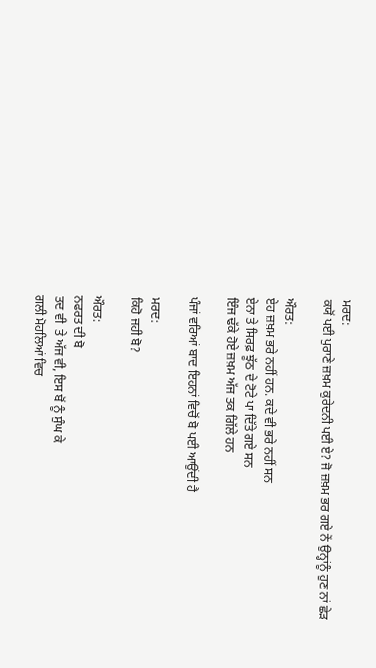ਮਰਦ:
ਕਯੋਂ ਪਈ ਪੁਰਾਣੇ ਜ਼ਖ਼ਮ ਕੁਰੇਦਨੀ ਪਈ ਏ? ਜੋ ਜ਼ਖ਼ਮ ਭਰ ਗਏ ਨੇਂ ਉਨ੍ਹਾਂਨੂੰ ਹੁਣ ਨਾਂ ਛੇੜ

ਔਰਤ:
ਏਹ ਜ਼ਖ਼ਮ ਭਰੇ ਨਹੀਂ ਹਨ. ਕਦੇ ਵੀ ਭਰੇ ਨਹੀਂ ਸਨ
ਏਨਾ ਤੇ ਸਿਰਫ਼ ਝੂੱਠ ਦੇ ਟੋਟੇ ਪਾ ਦਿੱਤੇ ਗਏ ਸਨ
ਇੰਜ ਢੱਕੇ ਹੋਏ ਜ਼ਖ਼ਮ ਅੱਜ ਤਕ ਗਿੱਲੇ ਹਨ

ਪੰਜਾਂ ਵਰਿਆਂ ਬਾਦ ਇਹਨਾਂ ਵਿਚੋਂ ਬੋ ਪਈ ਆਉਂਦੀ ਹੈ

ਮਰਦ:
ਕਿਹੋ ਜਹੀ ਬੋ?

ਔਰਤ:
ਨਫਰਤ ਦੀ ਬੋ
ਤਦ ਵੀ  ਤੇ ਅੱਜ ਵੀ, ਇਸ ਬੋਂ ਨੂੰ ਸੁੰਘ ਕੇ
ਗਲੀ ਮੋਹਲਿਆਂ ਵਿਚ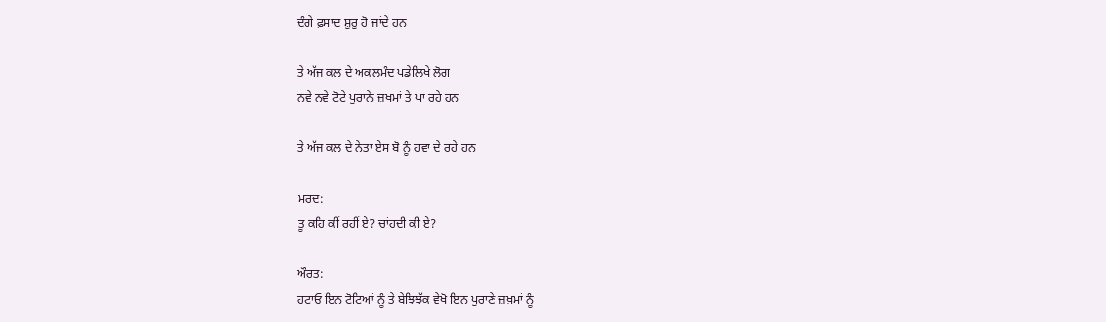ਦੰਗੇ ਫ਼ਸਾਦ ਸ਼ੁਰੁ ਹੋ ਜਾਂਦੇ ਹਨ

ਤੇ ਅੱਜ ਕਲ ਦੇ ਅਕਲਮੰਦ ਪਡੇਲਿਖੇ ਲੋਗ
ਨਵੇ ਨਵੇ ਟੋਟੇ ਪੁਰਾਨੇ ਜ਼ਖਮਾਂ ਤੇ ਪਾ ਰਹੇ ਹਨ

ਤੇ ਅੱਜ ਕਲ ਦੇ ਨੇਤਾ ਏਸ ਬੋ ਨੂੰ ਹਵਾ ਦੇ ਰਹੇ ਹਨ

ਮਰਦ:
ਤੂ ਕਹਿ ਕੀਂ ਰਹੀਂ ਏ? ਚਾਂਹਦੀ ਕੀ ਏ?

ਔਰਤ:
ਹਟਾਓ ਇਨ ਟੋਟਿਆਂ ਨੂੰ ਤੇ ਬੇਝਿਝੱਕ ਵੇਖੋ ਇਨ ਪੁਰਾਣੇ ਜ਼ਖ਼ਮਾਂ ਨੂੰ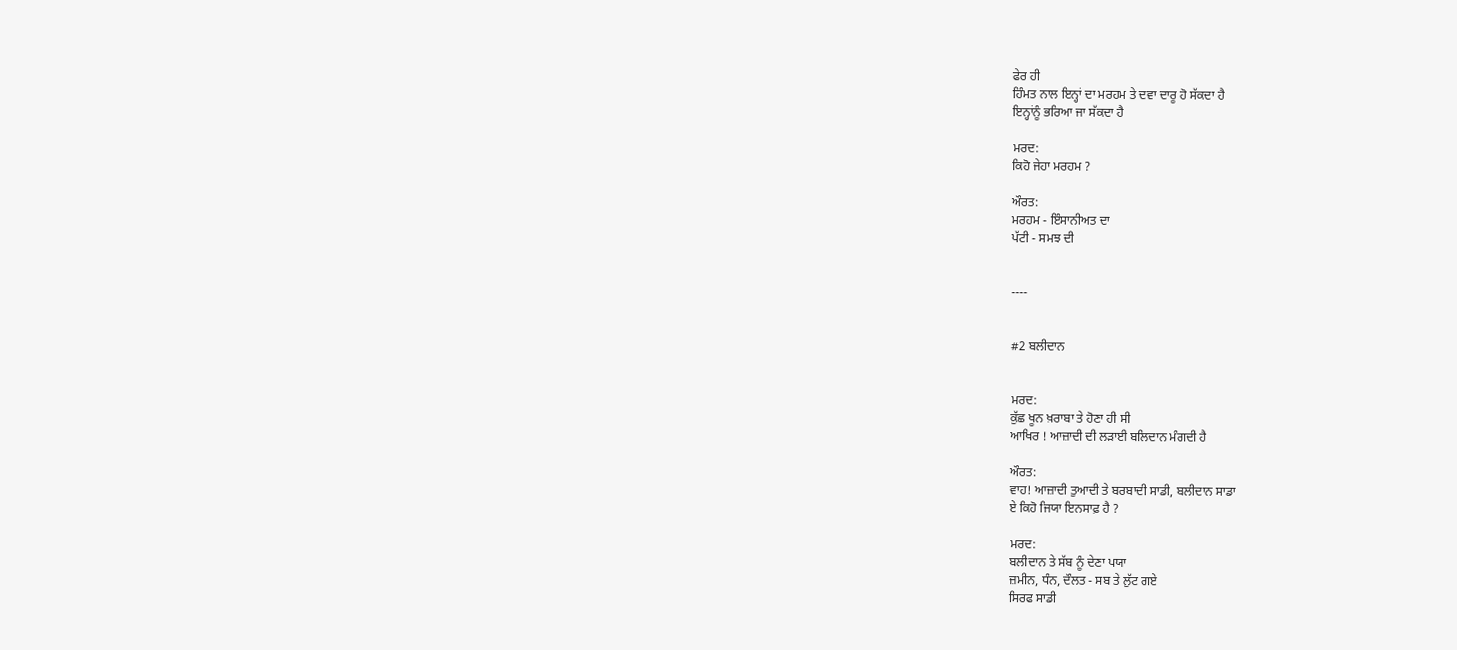ਫੇਰ ਹੀ
ਹਿੰਮਤ ਨਾਲ ਇਨ੍ਹਾਂ ਦਾ ਮਰਹਮ ਤੇ ਦਵਾ ਦਾਰੂ ਹੋ ਸੱਕਦਾ ਹੈ
ਇਨ੍ਹਾਂਨੂੰ ਭਰਿਆ ਜਾ ਸੱਕਦਾ ਹੈ

ਮਰਦ:
ਕਿਹੋ ਜੇਹਾ ਮਰਹਮ ?

ਔਰਤ:
ਮਰਹਮ - ਇੰਸਾਨੀਅਤ ਦਾ
ਪੱਟੀ - ਸਮਝ ਦੀ


----


#2 ਬਲੀਦਾਨ


ਮਰਦ:
ਕੁੱਛ ਖੂਨ ਖ਼ਰਾਬਾ ਤੇ ਹੋਣਾ ਹੀ ਸੀ
ਆਖਿਰ ! ਆਜ਼ਾਦੀ ਦੀ ਲੜਾਈ ਬਲਿਦਾਨ ਮੰਗਦੀ ਹੈ

ਔਰਤ:
ਵਾਹ! ਆਜ਼ਾਦੀ ਤੁਆਦੀ ਤੇ ਬਰਬਾਦੀ ਸਾਡੀ, ਬਲੀਦਾਨ ਸਾਡਾ
ਏ ਕਿਹੋ ਜਿਯਾ ਇਨਸਾਫ਼ ਹੈ ?

ਮਰਦ:
ਬਲੀਦਾਨ ਤੇ ਸੱਬ ਨੂੰ ਦੇਣਾ ਪਯਾ
ਜ਼ਮੀਨ, ਧੰਨ, ਦੌਲਤ - ਸਬ ਤੇ ਲੁੱਟ ਗਏ
ਸਿਰਫ ਸਾਡੀ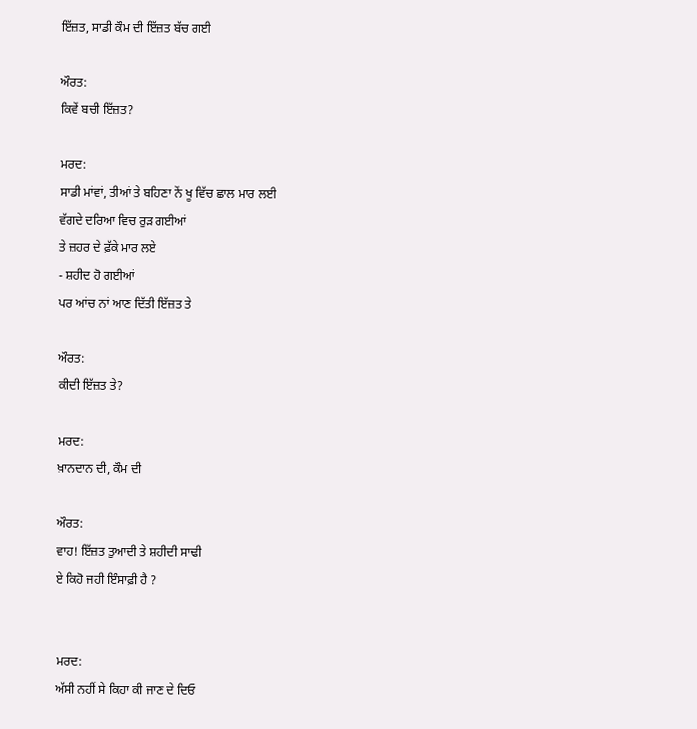ਇੱਜ਼ਤ, ਸਾਡੀ ਕੌਮ ਦੀ ਇੱਜ਼ਤ ਬੱਚ ਗਈ

ਔਰਤ:
ਕਿਵੇਂ ਬਚੀ ਇੱਜ਼ਤ?

ਮਰਦ:
ਸਾਡੀ ਮਾਂਵਾਂ, ਤੀਆਂ ਤੇ ਬਹਿਣਾ ਨੇਂ ਖੂ ਵਿੱਚ ਛਾਲ ਮਾਰ ਲਈ
ਵੱਗਦੇ ਦਰਿਆ ਵਿਚ ਰੁੜ ਗਈਆਂ
ਤੇ ਜ਼ਹਰ ਦੇ ਫ਼ੱਕੇ ਮਾਰ ਲਏ
- ਸ਼ਹੀਦ ਹੋ ਗਈਆਂ
ਪਰ ਆਂਚ ਨਾਂ ਆਣ ਦਿੱਤੀ ਇੱਜ਼ਤ ਤੇ

ਔਰਤ:
ਕੀਦੀ ਇੱਜ਼ਤ ਤੇ?

ਮਰਦ:
ਖ਼ਾਨਦਾਨ ਦੀ, ਕੌਮ ਦੀ

ਔਰਤ:
ਵਾਹ! ਇੱਜ਼ਤ ਤੁਆਦੀ ਤੇ ਸ਼ਹੀਦੀ ਸਾਢੀ
ਏ ਕਿਹੋ ਜਹੀ ਇੰਸਾਫ਼ੀ ਹੈ ?


ਮਰਦ:
ਅੱਸੀ ਨਹੀਂ ਸੇ ਕਿਹਾ ਕੀ ਜਾਣ ਦੇ ਦਿਓ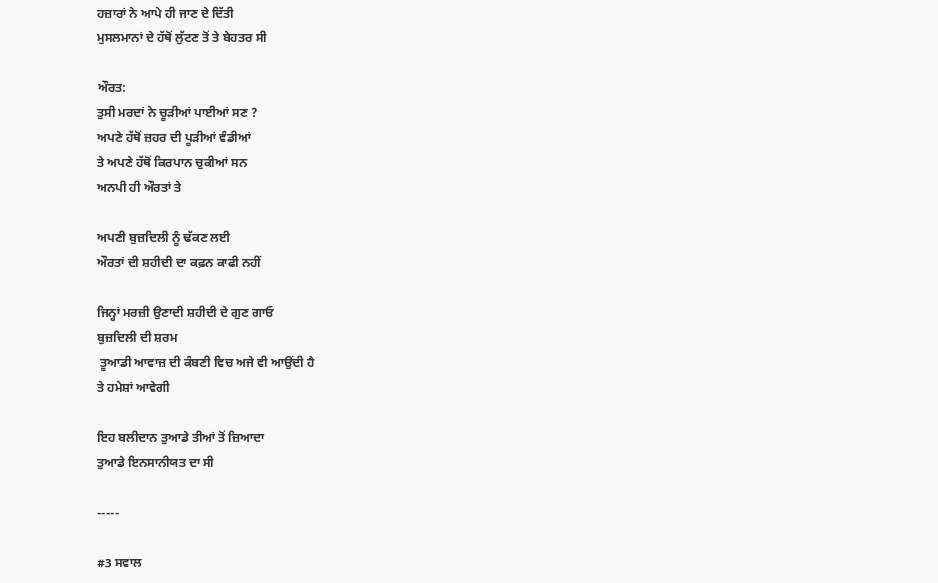ਹਜ਼ਾਰਾਂ ਨੇ ਆਪੇ ਹੀ ਜਾਣ ਦੇ ਦਿੱਤੀ
ਮੁਸਲਮਾਨਾਂ ਦੇ ਹੱਥੋਂ ਲੁੱਟਣ ਤੋਂ ਤੇ ਬੇਹਤਰ ਸੀ

ਔਰਤ:
ਤੁਸੀ ਮਰਦਾਂ ਨੇ ਚੂੜੀਆਂ ਪਾਈਆਂ ਸਣ ?
ਅਪਣੇ ਹੱਥੋਂ ਜ਼ਹਰ ਦੀ ਪੂੜੀਆਂ ਵੰਡੀਆਂ
ਤੇ ਅਪਣੇ ਹੱਥੋਂ ਕਿਰਪਾਨ ਚੁਕੀਆਂ ਸਨ
ਅਨਪੀ ਹੀ ਔਰਤਾਂ ਤੇ

ਅਪਣੀ ਬੁਜ਼ਦਿਲੀ ਨੂੰ ਢੱਕਣ ਲਈ
ਔਰਤਾਂ ਦੀ ਸ਼ਹੀਦੀ ਦਾ ਕਫ਼ਨ ਕਾਫੀ ਨਹੀਂ

ਜਿਨ੍ਹਾਂ ਮਰਜ਼ੀ ਉਣਾਦੀ ਸ਼ਹੀਦੀ ਦੇ ਗੁਣ ਗਾਓ
ਬੁਜ਼ਦਿਲੀ ਦੀ ਸ਼ਰਮ
 ਤੂਆਡੀ ਆਵਾਜ਼ ਦੀ ਕੰਬਣੀ ਵਿਚ ਅਜੇ ਵੀ ਆਉਂਦੀ ਹੈ
ਤੇ ਹਮੇਸ਼ਾਂ ਆਵੇਗੀ

ਇਹ ਬਲੀਦਾਨ ਤੁਆਡੇ ਤੀਆਂ ਤੋਂ ਜ਼ਿਆਦਾ
ਤੁਆਡੇ ਇਨਸਾਨੀਯਤ ਦਾ ਸੀ

-----

#3 ਸਵਾਲ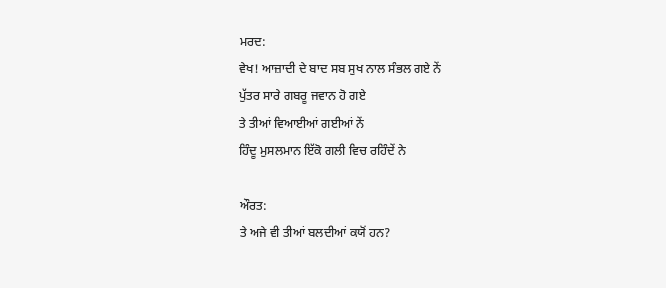ਮਰਦ:
ਵੇਖ! ਆਜ਼ਾਦੀ ਦੇ ਬਾਦ ਸਬ ਸੁਖ ਨਾਲ ਸੰਭਲ ਗਏ ਨੇਂ
ਪੁੱਤਰ ਸਾਰੇ ਗਬਰੂ ਜਵਾਨ ਹੋ ਗਏ
ਤੇ ਤੀਆਂ ਵਿਆਈਆਂ ਗਈਆਂ ਨੇਂ
ਹਿੰਦੂ ਮੁਸਲਮਾਨ ਇੱਕੋ ਗਲੀ ਵਿਚ ਰਹਿੰਦੇਂ ਨੇ

ਔਰਤ:
ਤੇ ਅਜੇ ਵੀ ਤੀਆਂ ਬਲਦੀਆਂ ਕਯੋਂ ਹਨ?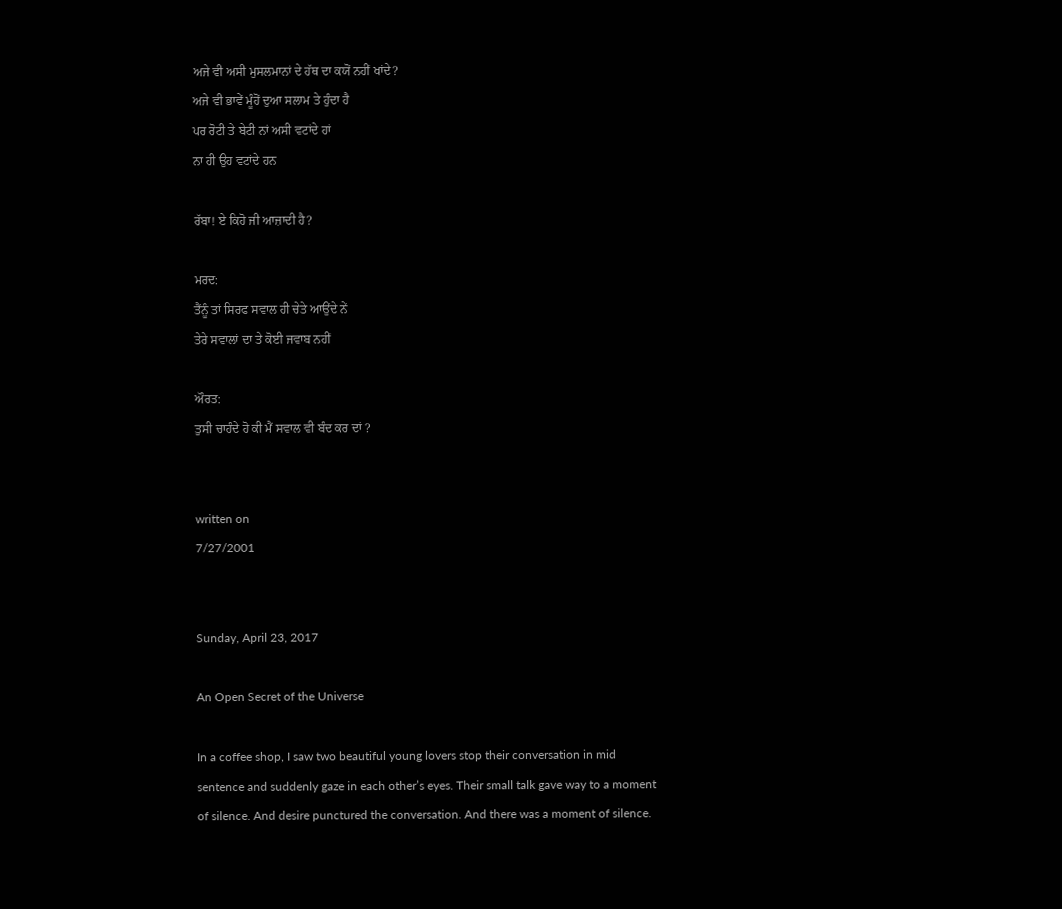ਅਜੇ ਵੀ ਅਸੀ ਮੁਸਲਮਾਨਾਂ ਦੇ ਹੱਥ ਦਾ ਕਯੋਂ ਨਹੀਂ ਖਾਂਦੇ?
ਅਜੇ ਵੀ ਭਾਵੇਂ ਮੂੰਹੋਂ ਦੁਆ ਸਲਾਮ ਤੇ ਹੁੰਦਾ ਹੈ
ਪਰ ਰੋਟੀ ਤੇ ਬੇਟੀ ਨਾਂ ਅਸੀ ਵਟਾਂਦੇ ਹਾਂ
ਨਾ ਹੀ ਉਹ ਵਟਾਂਦੇ ਹਨ

ਰੱਬਾ! ਏ ਕਿਹੋ ਜੀ ਆਜ਼ਾਦੀ ਹੈ?

ਮਰਦ:
ਤੈਂਨੂੰ ਤਾਂ ਸਿਰਫ ਸਵਾਲ ਹੀ ਚੇਤੇ ਆਉਂਦੇ ਨੇਂ
ਤੇਰੇ ਸਵਾਲਾਂ ਦਾ ਤੇ ਕੋਈ ਜਵਾਬ ਨਹੀਂ

ਔਰਤ:
ਤੁਸੀ ਚਾਹੰਦੇ ਹੋ ਕੀ ਮੈਂ ਸਵਾਲ ਵੀ ਬੰਦ ਕਰ ਦਾਂ ?


written on
7/27/2001


Sunday, April 23, 2017

An Open Secret of the Universe

In a coffee shop, I saw two beautiful young lovers stop their conversation in mid sentence and suddenly gaze in each other’s eyes. Their small talk gave way to a moment of silence. And desire punctured the conversation. And there was a moment of silence.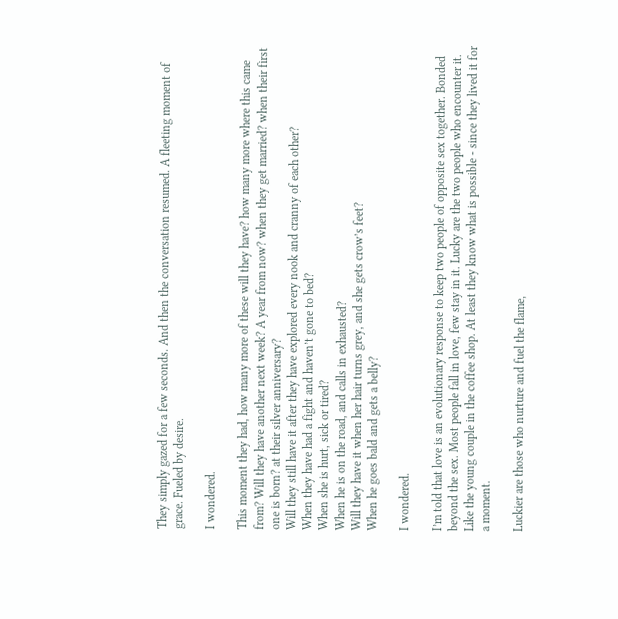They simply gazed for a few seconds. And then the conversation resumed. A fleeting moment of grace. Fueled by desire.

I wondered.

This moment they had, how many more of these will they have? how many more where this came from? Will they have another next week? A year from now? when they get married? when their first one is born? at their silver anniversary?
Will they still have it after they have explored every nook and cranny of each other?
When they have had a fight and haven’t gone to bed?
When she is hurt, sick or tired?
When he is on the road, and calls in exhausted?
Will they have it when her hair turns grey, and she gets crow’s feet?
When he goes bald and gets a belly?

I wondered.

I’m told that love is an evolutionary response to keep two people of opposite sex together. Bonded beyond the sex. Most people fall in love, few stay in it. Lucky are the two people who encounter it. Like the young couple in the coffee shop. At least they know what is possible - since they lived it for a moment.

Luckier are those who nurture and fuel the flame,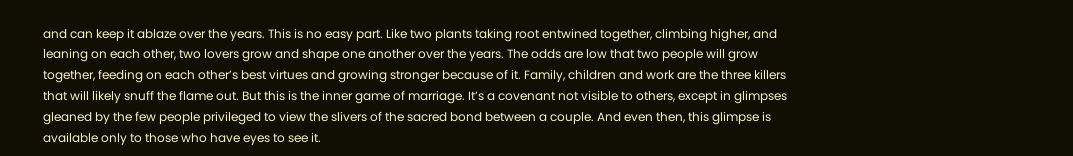and can keep it ablaze over the years. This is no easy part. Like two plants taking root entwined together, climbing higher, and leaning on each other, two lovers grow and shape one another over the years. The odds are low that two people will grow together, feeding on each other’s best virtues and growing stronger because of it. Family, children and work are the three killers that will likely snuff the flame out. But this is the inner game of marriage. It’s a covenant not visible to others, except in glimpses gleaned by the few people privileged to view the slivers of the sacred bond between a couple. And even then, this glimpse is available only to those who have eyes to see it.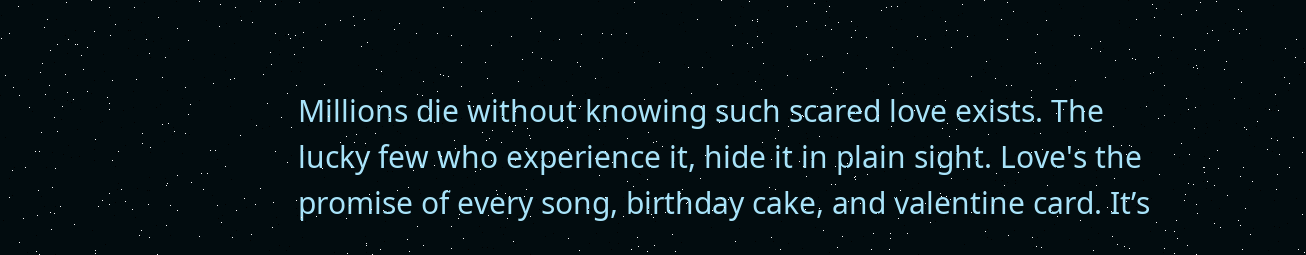Millions die without knowing such scared love exists. The lucky few who experience it, hide it in plain sight. Love's the promise of every song, birthday cake, and valentine card. It’s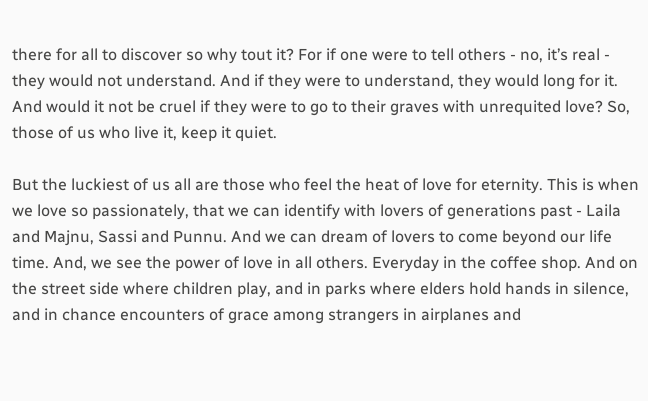there for all to discover so why tout it? For if one were to tell others - no, it’s real - they would not understand. And if they were to understand, they would long for it. And would it not be cruel if they were to go to their graves with unrequited love? So, those of us who live it, keep it quiet.

But the luckiest of us all are those who feel the heat of love for eternity. This is when we love so passionately, that we can identify with lovers of generations past - Laila and Majnu, Sassi and Punnu. And we can dream of lovers to come beyond our life time. And, we see the power of love in all others. Everyday in the coffee shop. And on the street side where children play, and in parks where elders hold hands in silence, and in chance encounters of grace among strangers in airplanes and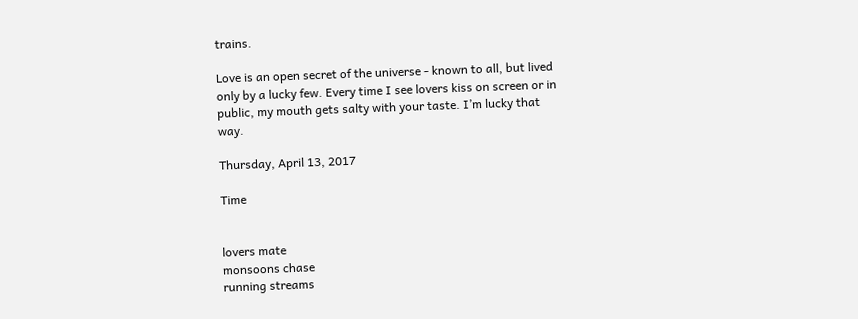trains.

Love is an open secret of the universe - known to all, but lived only by a lucky few. Every time I see lovers kiss on screen or in public, my mouth gets salty with your taste. I’m lucky that way.

Thursday, April 13, 2017

Time


lovers mate
monsoons chase
running streams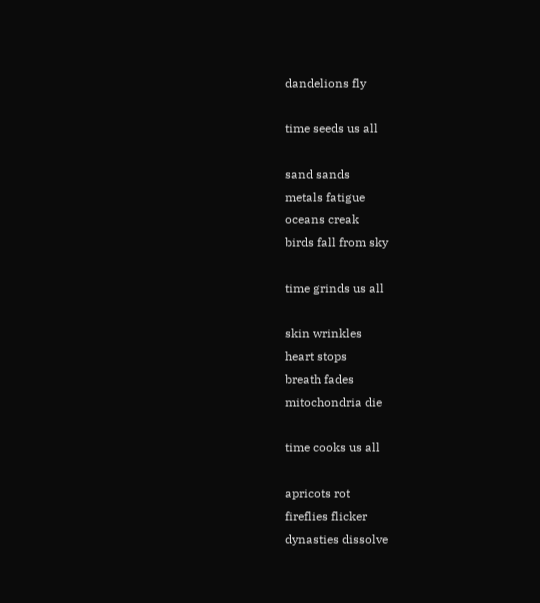dandelions fly

time seeds us all

sand sands
metals fatigue
oceans creak
birds fall from sky

time grinds us all

skin wrinkles
heart stops
breath fades
mitochondria die

time cooks us all

apricots rot
fireflies flicker
dynasties dissolve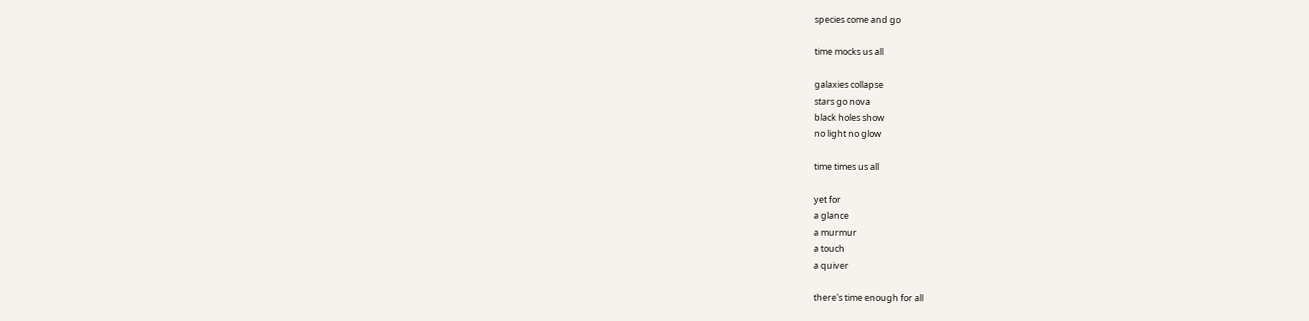species come and go

time mocks us all

galaxies collapse
stars go nova
black holes show
no light no glow

time times us all

yet for
a glance
a murmur
a touch
a quiver

there's time enough for all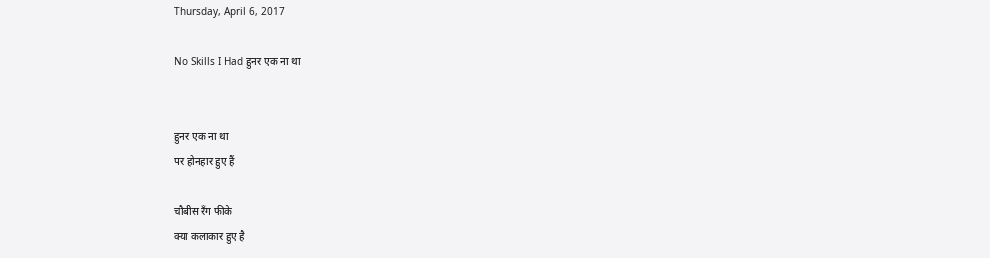Thursday, April 6, 2017

No Skills I Had हुनर एक ना था


हुनर एक ना था
पर होनहार हुए हैं

चौबीस रँग फीके
क्या कलाकार हुए है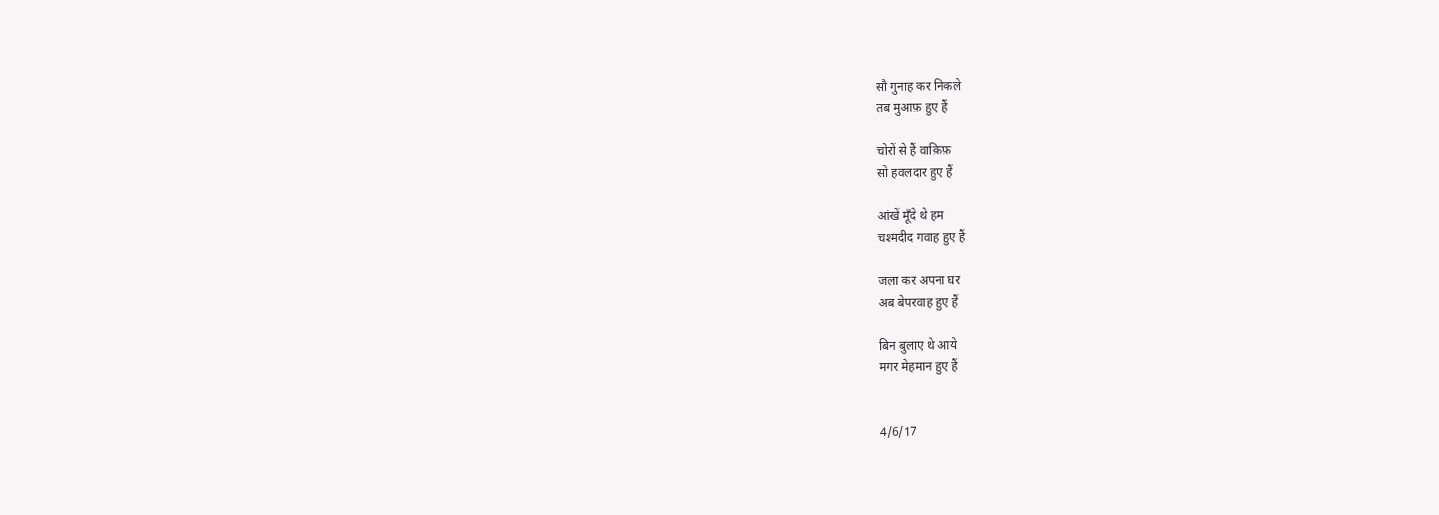सौ गुनाह कर निकले
तब मुआफ़ हुए हैं

चोरों से हैं वाक़िफ़
सो हवलदार हुए हैं

आंखें मूँदे थे हम
चश्मदीद गवाह हुए हैं

जला कर अपना घर
अब बेपरवाह हुए हैं

बिन बुलाए थे आये
मगर मेहमान हुए हैं


4/6/17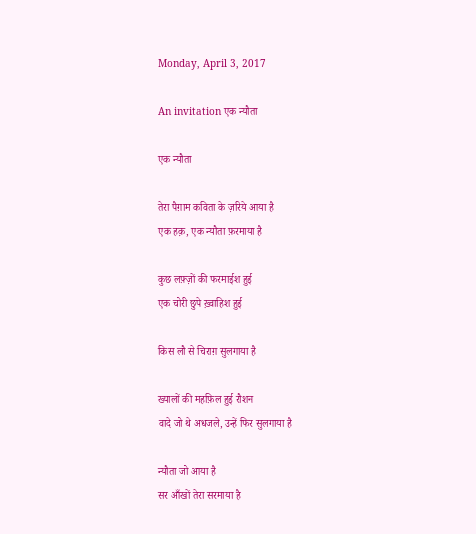Monday, April 3, 2017

An invitation एक न्यौता

एक न्यौता

तेरा पैग़ाम कविता के ज़रिये आया है
एक हक़, एक न्यौता फ़रमाया है

कुछ लफ़्ज़ों की फरमाईश हुई
एक चोरी छुपे ख़्वाहिश हुई

किस लौ से चिराग़ सुलगाया है

ख्यालों की महफ़िल हुई रौशन
वादे जो थे अधजले, उन्हें फिर सुलगाया है

न्यौता जो आया है
सर आँखों तेरा सरमाया है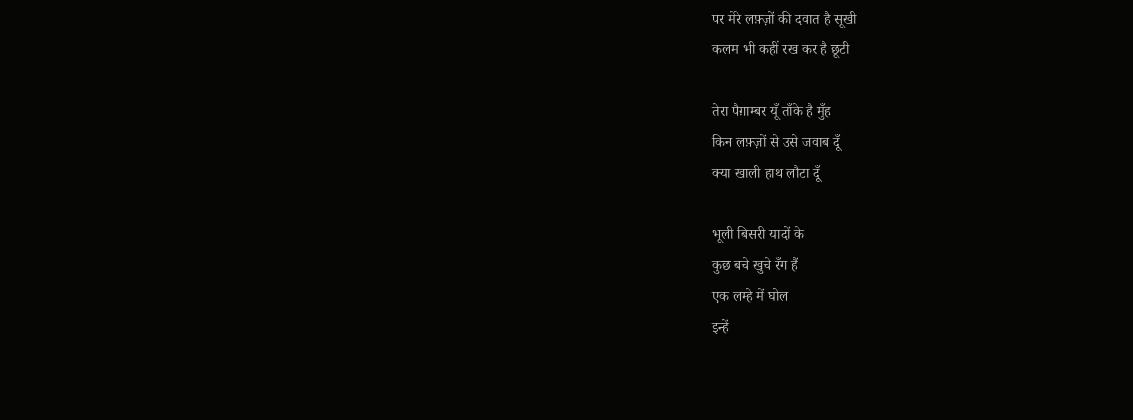पर मेरे लफ़्ज़ों की दवात है सूखी
कलम भी कहीं रख कर है छूटी

तेरा पैग़ाम्बर यूँ ताँके है मुँह
किन लफ़्ज़ों से उसे जवाब दूँ
क्या खाली हाथ लौटा दूँ

भूली बिसरी यादों के
कुछ बचे खुचे रँग हैं
एक लम्हे में घोल
इन्हें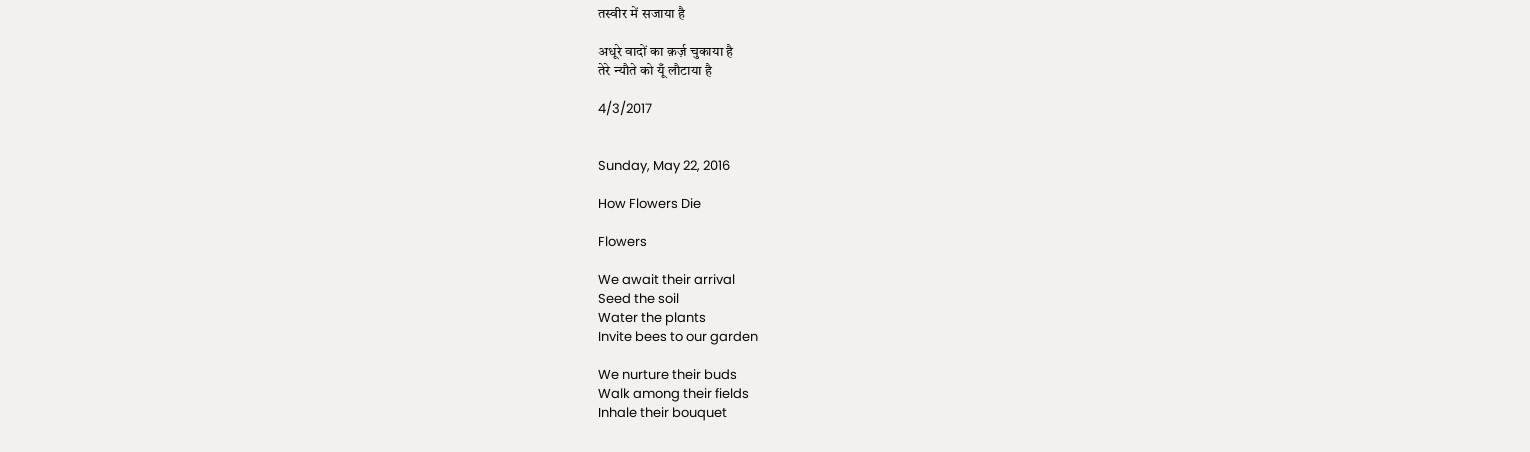तस्वीर में सजाया है

अधूरे वादों का क़र्ज़ चुकाया है
तेरे न्यौते को यूँ लौटाया है

4/3/2017


Sunday, May 22, 2016

How Flowers Die

Flowers

We await their arrival
Seed the soil
Water the plants
Invite bees to our garden

We nurture their buds
Walk among their fields
Inhale their bouquet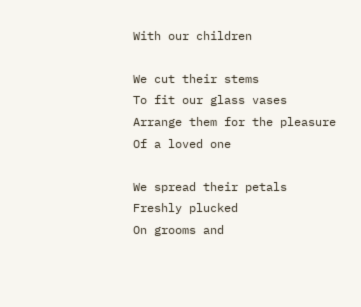With our children

We cut their stems
To fit our glass vases
Arrange them for the pleasure
Of a loved one

We spread their petals
Freshly plucked
On grooms and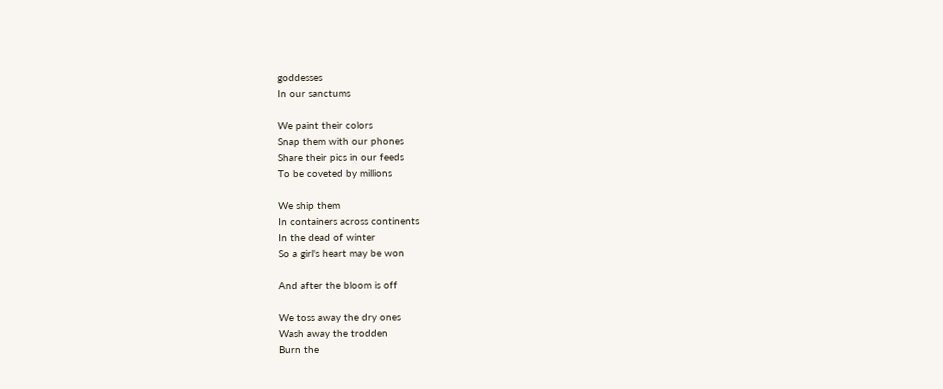goddesses
In our sanctums

We paint their colors
Snap them with our phones
Share their pics in our feeds
To be coveted by millions

We ship them
In containers across continents
In the dead of winter
So a girl's heart may be won

And after the bloom is off

We toss away the dry ones
Wash away the trodden
Burn the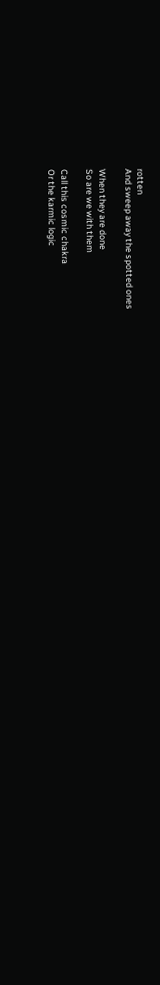rotten
And sweep away the spotted ones

When they are done
So are we with them

Call this cosmic chakra
Or the karmic logic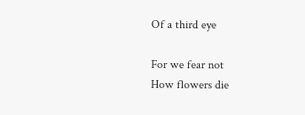Of a third eye

For we fear not
How flowers die